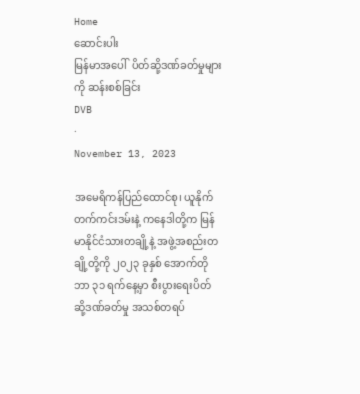Home
ဆောင်းပါး
မြန်မာအပေါ်  ပိတ်ဆို့ဒဏ်ခတ်မှုများကို ဆန်းစစ်ခြင်း
DVB
·
November 13, 2023

အမေရိကန်ပြည်ထောင်စု၊ ယူနိုက်တက်ကင်းဒမ်းနဲ့ ကနေဒါတို့က မြန်မာနိုင်ငံသားတချို့နဲ့ အဖွဲ့အစည်းတချို့တို့ကို ၂၀၂၃ ခုနှစ် အောက်တိုဘာ ၃၁ ရက်နေ့မှာ စီးပွားရေးပိတ်ဆို့ဒဏ်ခတ်မှု အသစ်တရပ်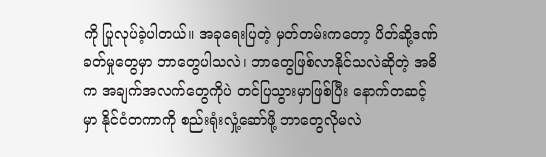ကို ပြုလုပ်ခဲ့ပါတယ်။ အခုရေးပြတဲ့ မှတ်တမ်းကတော့ ပိတ်ဆို့ဒဏ်ခတ်မှုတွေမှာ ဘာတွေပါသလဲ၊ ဘာတွေဖြစ်လာနိုင်သလဲဆိုတဲ့ အဓိက အချက်အလက်တွေကိုပဲ တင်ပြသွားမှာဖြစ်ပြီး နောက်တဆင့်မှာ နိုင်ငံတကာကို စည်းရုံးလှုံ့ဆော်ဖို့ ဘာတွေလိုမလဲ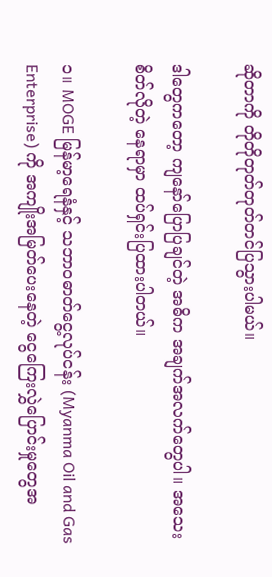ဆိုတာကို တိုတိုတုတ်တုတ်တင်ပြသွားပါမယ်။

ဒါတွေကတော့ ကျနော်ပြောပြချင်တဲ့ အဓိက အချက်အလက်တွေပါ။ အသေးစိတ်လိုတဲ့ နေရာမှာ ထပ်ရှင်းပြထားပါတယ်။

၁။ MOGE မြန်မာ့ရေနံနှင့် သဘာဝဓာတ်ငွေ့လုပ်ငန်း (Myanma Oil and Gas Enterprise) ကို အကျိုးအမြတ်ပေးနေတဲ့ ငွေကြေးလွှဲပြောင်းမှုတွေအ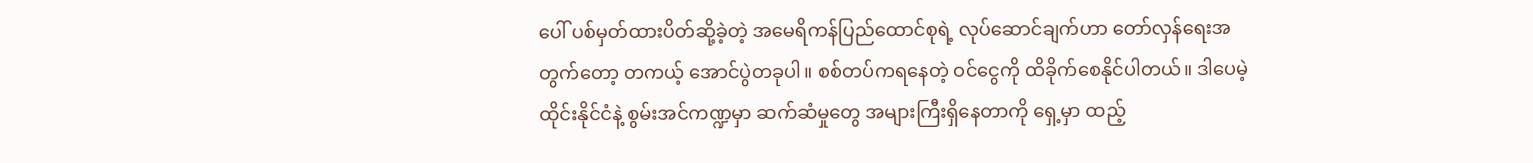ပေါ် ပစ်မှတ်ထားပိတ်ဆို့ခဲ့တဲ့ အမေရိကန်ပြည်ထောင်စုရဲ့ လုပ်ဆောင်ချက်ဟာ တော်လှန်ရေးအတွက်တော့ တကယ့် အောင်ပွဲတခုပါ။ စစ်တပ်ကရနေတဲ့ ဝင်ငွေကို ထိခိုက်စေနိုင်ပါတယ်။ ဒါပေမဲ့ ထိုင်းနိုင်ငံနဲ့ စွမ်းအင်ကဏ္ဍမှာ ဆက်ဆံမှုတွေ အများကြီးရှိနေတာကို ရှေ့မှာ ထည့်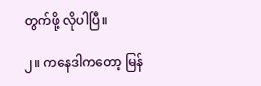တွက်ဖို့ လိုပါပြီ။

၂။ ကနေဒါကတော့ မြန်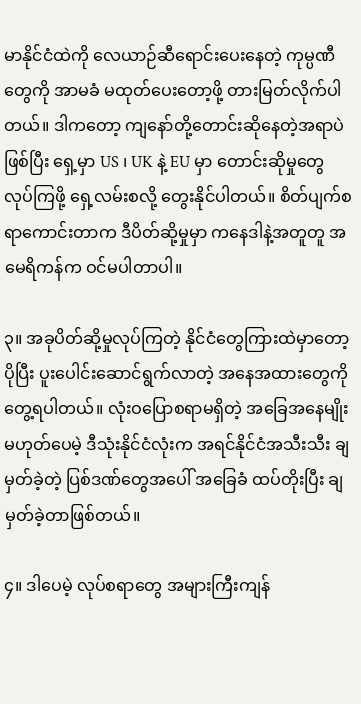မာနိုင်ငံထဲကို လေယာဉ်ဆီရောင်းပေးနေတဲ့ ကုမ္ပဏီတွေကို အာမခံ မထုတ်ပေးတော့ဖို့ တားမြတ်လိုက်ပါတယ်။ ဒါကတော့ ကျနော်တို့တောင်းဆိုနေတဲ့အရာပဲ ဖြစ်ပြီး ရှေ့မှာ US ၊ UK နဲ့ EU မှာ တောင်းဆိုမှုတွေလုပ်ကြဖို့ ရှေ့လမ်းစလို့ တွေးနိုင်ပါတယ်။ စိတ်ပျက်စရာကောင်းတာက ဒီပိတ်ဆို့မှုမှာ ကနေဒါနဲ့အတူတူ အမေရိကန်က ဝင်မပါတာပါ။

၃။ အခုပိတ်ဆို့မှုလုပ်ကြတဲ့ နိုင်ငံတွေကြားထဲမှာတော့ ပိုပြီး ပူးပေါင်းဆောင်ရွက်လာတဲ့ အနေအထားတွေကို တွေ့ရပါတယ်။ လုံးဝပြောစရာမရှိတဲ့ အခြေအနေမျိုး မဟုတ်ပေမဲ့ ဒီသုံးနိုင်ငံလုံးက အရင်နိုင်ငံအသီးသီး ချမှတ်ခဲ့တဲ့ ပြစ်ဒဏ်တွေအပေါ် အခြေခံ ထပ်တိုးပြီး ချမှတ်ခဲ့တာဖြစ်တယ်။

၄။ ဒါပေမဲ့ လုပ်စရာတွေ အများကြီးကျန်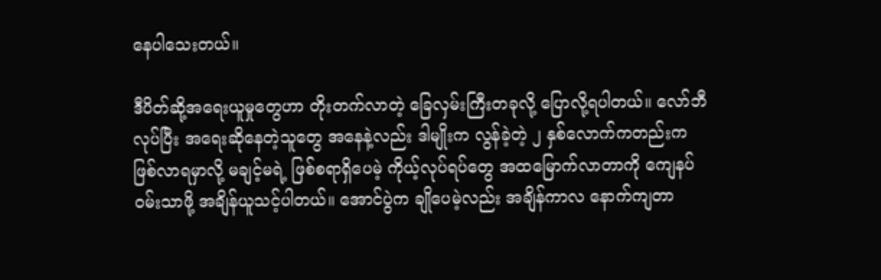နေပါသေးတယ်။

ဒီပိတ်ဆို့အရေးယူမှုတွေဟာ တိုးတက်လာတဲ့ ခြေလှမ်းကြီးတခုလို့ ပြောလို့ရပါတယ်။ လော်ဘီလုပ်ပြီး အရေးဆိုနေတဲ့သူတွေ အနေနဲ့လည်း ဒါမျိုးက လွန်ခဲ့တဲ့ ၂ နှစ်လောက်ကတည်းက ဖြစ်လာရမှာလို့ မချင့်မရဲ့ ဖြစ်စရာရှိပေမဲ့ ကိုယ့်လုပ်ရပ်တွေ အထမြောက်လာတာကို ကျေနပ်ဝမ်းသာဖို့ အချိန်ယူသင့်ပါတယ်။ အောင်ပွဲက ချိုပေမဲ့လည်း အချိန်ကာလ နောက်ကျတာ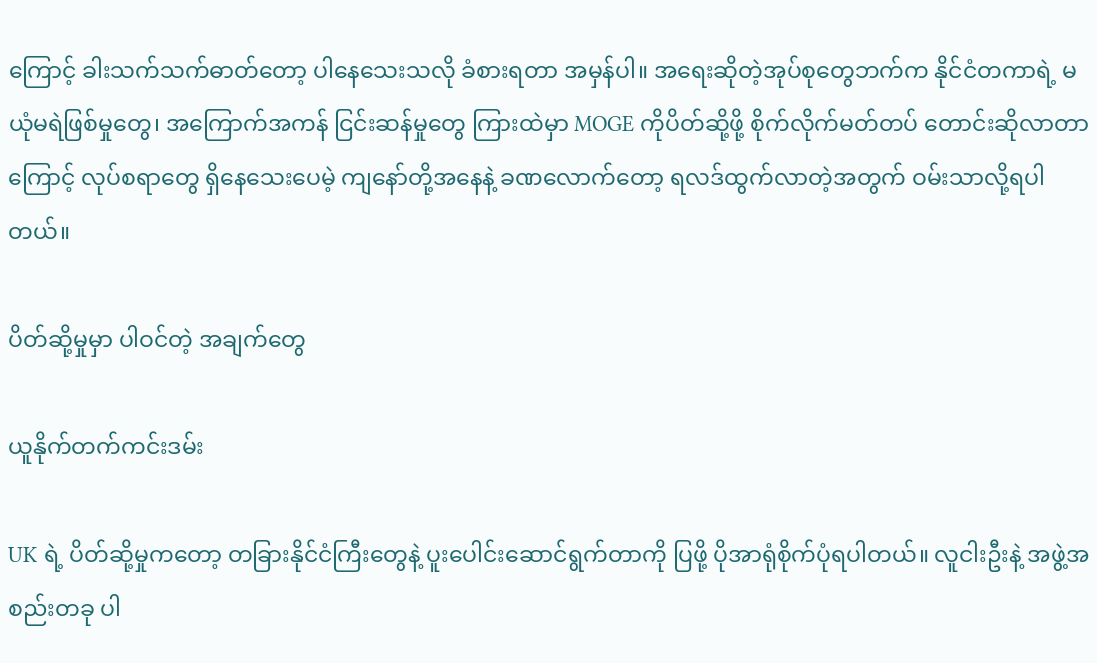ကြောင့် ခါးသက်သက်ဓာတ်တော့ ပါနေသေးသလို ခံစားရတာ အမှန်ပါ။ အရေးဆိုတဲ့အုပ်စုတွေဘက်က နိုင်ငံတကာရဲ့ မယုံမရဲဖြစ်မှုတွေ၊ အကြောက်အကန် ငြင်းဆန်မှုတွေ ကြားထဲမှာ MOGE ကိုပိတ်ဆို့ဖို့ စိုက်လိုက်မတ်တပ် တောင်းဆိုလာတာကြောင့် လုပ်စရာတွေ ရှိနေသေးပေမဲ့ ကျနော်တို့အနေနဲ့ ခဏလောက်တော့ ရလဒ်ထွက်လာတဲ့အတွက် ဝမ်းသာလို့ရပါတယ်။

ပိတ်ဆို့မှုမှာ ပါဝင်တဲ့ အချက်တွေ

ယူနိုက်တက်ကင်းဒမ်း

UK ရဲ့ ပိတ်ဆို့မှုကတော့ တခြားနိုင်ငံကြီးတွေနဲ့ ပူးပေါင်းဆောင်ရွက်တာကို ပြဖို့ ပိုအာရုံစိုက်ပုံရပါတယ်။ လူငါးဦးနဲ့ အဖွဲ့အစည်းတခု ပါ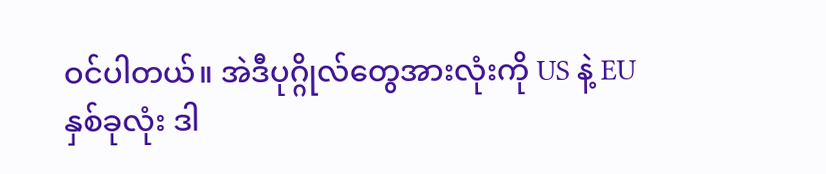ဝင်ပါတယ်။ အဲဒီပုဂ္ဂိုလ်တွေအားလုံးကို US နဲ့ EU နှစ်ခုလုံး ဒါ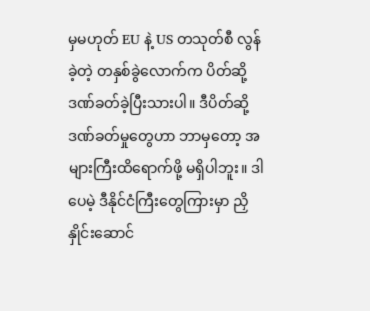မှမဟုတ် EU နဲ့ US တသုတ်စီ လွန်ခဲ့တဲ့ တနှစ်ခွဲလောက်က ပိတ်ဆို့ဒဏ်ခတ်ခဲ့ပြီးသားပါ။ ဒီပိတ်ဆို့ဒဏ်ခတ်မှုတွေဟာ ဘာမှတော့ အများကြီးထိရောက်ဖို့ မရှိပါဘူး။ ဒါပေမဲ့ ဒီနိုင်ငံကြီးတွေကြားမှာ ညှိနှိုင်းဆောင်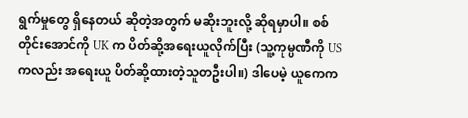ရွက်မှုတွေ ရှိနေတယ် ဆိုတဲ့အတွက် မဆိုးဘူးလို့ ဆိုရမှာပါ။ စစ်တိုင်းအောင်ကို UK က ပိတ်ဆို့အရေးယူလိုက်ပြီး (သူ့ကုမ္ပဏီကို US ကလည်း အရေးယူ ပိတ်ဆို့ထားတဲ့သူတဦးပါ။) ဒါပေမဲ့ ယူကေက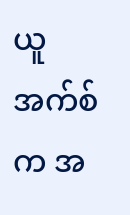ယူအက်စ်က အ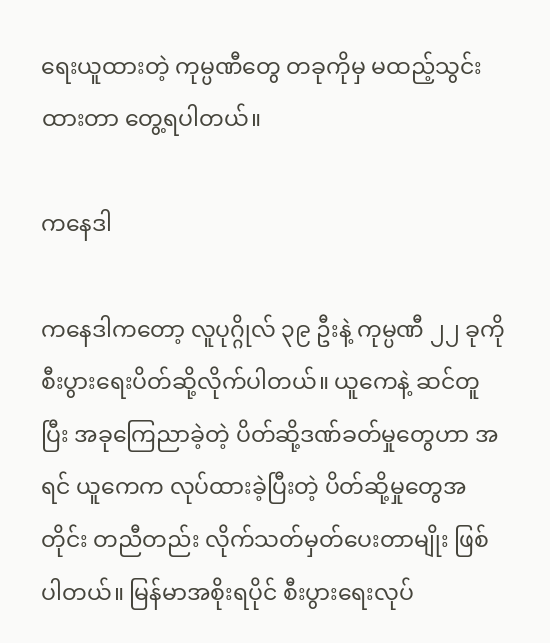ရေးယူထားတဲ့ ကုမ္ပဏီတွေ တခုကိုမှ မထည့်သွင်းထားတာ တွေ့ရပါတယ်။

ကနေဒါ

ကနေဒါကတော့ လူပုဂ္ဂိုလ် ၃၉ ဦးနဲ့ ကုမ္ပဏီ ၂၂ ခုကို စီးပွားရေးပိတ်ဆို့လိုက်ပါတယ်။ ယူကေနဲ့ ဆင်တူပြီး အခုကြေညာခဲ့တဲ့ ပိတ်ဆို့ဒဏ်ခတ်မှုတွေဟာ အရင် ယူကေက လုပ်ထားခဲ့ပြီးတဲ့ ပိတ်ဆို့မှုတွေအတိုင်း တညီတည်း လိုက်သတ်မှတ်ပေးတာမျိုး ဖြစ်ပါတယ်။ မြန်မာအစိုးရပိုင် စီးပွားရေးလုပ်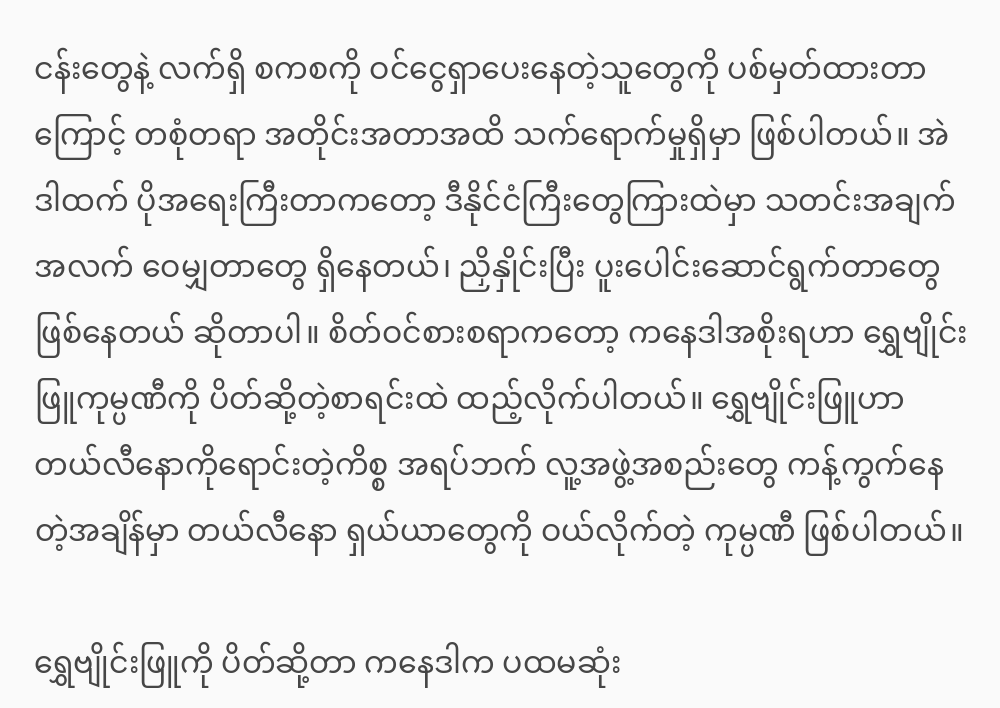ငန်းတွေနဲ့ လက်ရှိ စကစကို ဝင်ငွေရှာပေးနေတဲ့သူတွေကို ပစ်မှတ်ထားတာကြောင့် တစုံတရာ အတိုင်းအတာအထိ သက်ရောက်မှုရှိမှာ ဖြစ်ပါတယ်။ အဲဒါထက် ပိုအရေးကြီးတာကတော့ ဒီနိုင်ငံကြီးတွေကြားထဲမှာ သတင်းအချက်အလက် ဝေမျှတာတွေ ရှိနေတယ်၊ ညှိနှိုင်းပြီး ပူးပေါင်းဆောင်ရွက်တာတွေ ဖြစ်နေတယ် ဆိုတာပါ။ စိတ်ဝင်စားစရာကတော့ ကနေဒါအစိုးရဟာ ရွှေဗျိုင်းဖြူကုမ္ပဏီကို ပိတ်ဆို့တဲ့စာရင်းထဲ ထည့်လိုက်ပါတယ်။ ရွှေဗျိုင်းဖြူဟာ တယ်လီနောကိုရောင်းတဲ့ကိစ္စ အရပ်ဘက် လူ့အဖွဲ့အစည်းတွေ ကန့်ကွက်နေတဲ့အချိန်မှာ တယ်လီနော ရှယ်ယာတွေကို ဝယ်လိုက်တဲ့ ကုမ္ပဏီ ဖြစ်ပါတယ်။

ရွှေဗျိုင်းဖြူကို ပိတ်ဆို့တာ ကနေဒါက ပထမဆုံး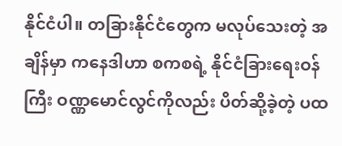နိုင်ငံပါ။ တခြားနိုင်ငံတွေက မလုပ်သေးတဲ့ အချိန်မှာ ကနေဒါဟာ စကစရဲ့ နိုင်ငံခြားရေးဝန်ကြီး ဝဏ္ဏမောင်လွင်ကိုလည်း ပိတ်ဆို့ခဲ့တဲ့ ပထ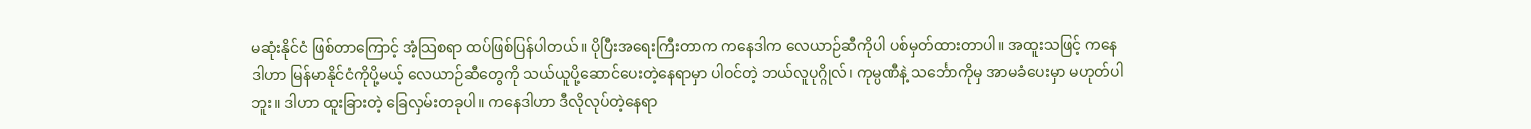မဆုံးနိုင်ငံ ဖြစ်တာကြောင့် အံ့သြစရာ ထပ်ဖြစ်ပြန်ပါတယ်။ ပိုပြီးအရေးကြီးတာက ကနေဒါက လေယာဉ်ဆီကိုပါ ပစ်မှတ်ထားတာပါ။ အထူးသဖြင့် ကနေဒါဟာ မြန်မာနိုင်ငံကိုပို့မယ့် လေယာဉ်ဆီတွေကို သယ်ယူပို့ဆောင်ပေးတဲ့နေရာမှာ ပါဝင်တဲ့ ဘယ်လူပုဂ္ဂိုလ်၊ ကုမ္ပဏီနဲ့ သင်္ဘောကိုမှ အာမခံပေးမှာ မဟုတ်ပါဘူး။ ဒါဟာ ထူးခြားတဲ့ ခြေလှမ်းတခုပါ။ ကနေဒါဟာ ဒီလိုလုပ်တဲ့နေရာ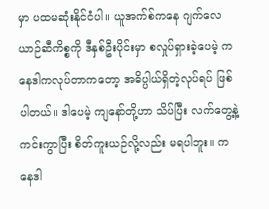မှာ ပထမဆုံးနိုင်ငံပါ။ ယူအက်စ်ကနေ ဂျက်လေယာဉ်ဆီကိစ္စကို ဒီနှစ်ဦးပိုင်းမှာ စလှုပ်ရှားခဲ့ပေမဲ့ ကနေဒါကလုပ်တာကတော့ အဓိပ္ပါယ်ရှိတဲ့လုပ်ရပ် ဖြစ်ပါတယ်။ ဒါပေမဲ့ ကျနော်တို့ဟာ သိပ်ပြီး လက်တွေ့နဲ့ကင်းကွာပြီး စိတ်ကူးယဉ်လို့လည်း မရပါဘူး။ ကနေဒါ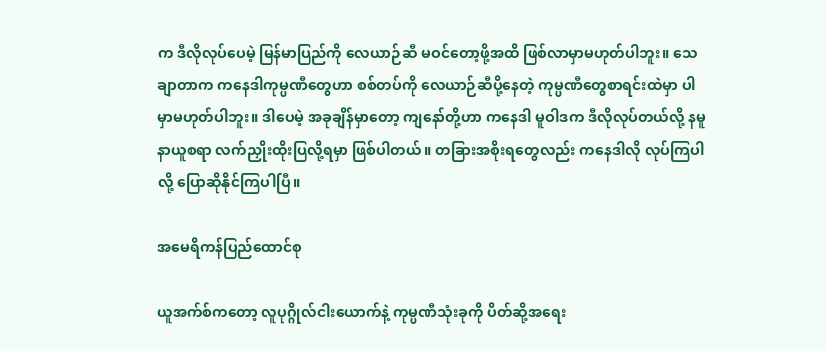က ဒီလိုလုပ်ပေမဲ့ မြန်မာပြည်ကို လေယာဉ်ဆီ မဝင်တော့ဖို့အထိ ဖြစ်လာမှာမဟုတ်ပါဘူး။ သေချာတာက ကနေဒါကုမ္ပဏီတွေဟာ စစ်တပ်ကို လေယာဉ်ဆီပို့နေတဲ့ ကုမ္ပဏီတွေစာရင်းထဲမှာ ပါမှာမဟုတ်ပါဘူး။ ဒါပေမဲ့ အခုချိန်မှာတော့ ကျနော်တို့ဟာ ကနေဒါ မူဝါဒက ဒီလိုလုပ်တယ်လို့ နမူနာယူစရာ လက်ညှိုးထိုးပြလို့ရမှာ ဖြစ်ပါတယ်။ တခြားအစိုးရတွေလည်း ကနေဒါလို လုပ်ကြပါလို့ ပြောဆိုနိုင်ကြပါပြီ။

အမေရိကန်ပြည်ထောင်စု

ယူအက်စ်ကတော့ လူပုဂ္ဂိုလ်ငါးယောက်နဲ့ ကုမ္ပဏီသုံးခုကို ပိတ်ဆို့အရေး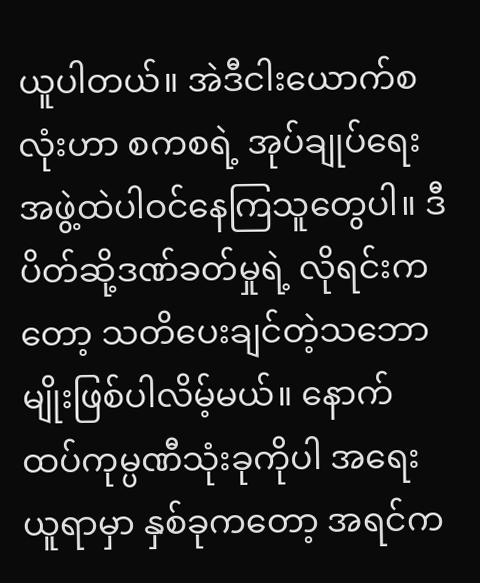ယူပါတယ်။ အဲဒီငါးယောက်စလုံးဟာ စကစရဲ့ အုပ်ချုပ်‌ရေးအဖွဲ့ထဲပါဝင်နေကြသူတွေပါ။ ဒီ ပိတ်ဆို့ဒဏ်ခတ်မှုရဲ့ လိုရင်းကတော့ သတိပေးချင်တဲ့သဘောမျိုးဖြစ်ပါလိမ့်မယ်။ နောက်ထပ်ကုမ္ပဏီသုံးခုကိုပါ အရေးယူရာမှာ နှစ်ခုကတော့ အရင်က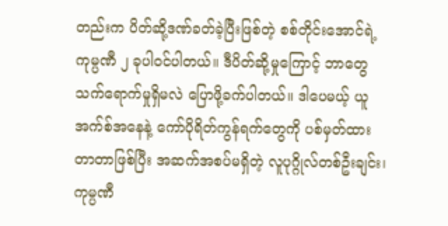တည်းက ပိတ်ဆို့ဒဏ်ခတ်ခဲ့ပြီးဖြစ်တဲ့ စစ်တိုင်းအောင်ရဲ့ ကုမ္ပဏီ ၂ ခုပါဝင်ပါတယ်။ ဒီပိတ်ဆို့မှုကြောင့် ဘာတွေသက်ရောက်မှုရှိမလဲ ပြောဖို့ခက်ပါတယ်။ ဒါပေမယ့် ယူအက်စ်အနေနဲ့ ကော်ပိုရိတ်ကွန်ရက်တွေကို ပစ်မှတ်ထားတာတာဖြစ်ပြီး အဆက်အစပ်မရှိတဲ့ လူပုဂ္ဂိုလ်တစ်ဦးချင်း၊ ကုမ္ပဏီ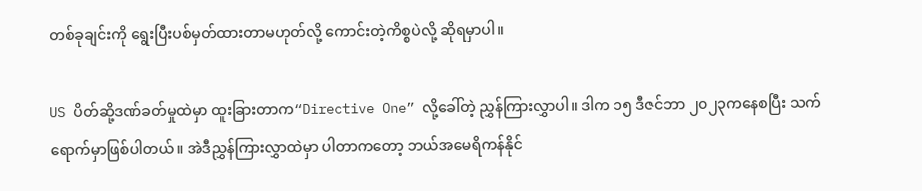တစ်ခုချင်းကို ရွေးပြီးပစ်မှတ်ထားတာမဟုတ်လို့ ကောင်းတဲ့ကိစ္စပဲလို့ ဆိုရမှာပါ။

US ပိတ်ဆို့ဒဏ်ခတ်မှုထဲမှာ ထူးခြားတာက“Directive One” လို့ခေါ်တဲ့ ညွှန်ကြားလွှာပါ။ ဒါက ၁၅ ဒီဇင်ဘာ ၂၀၂၃ကနေစပြီး သက်ရောက်မှာဖြစ်ပါတယ်။ အဲဒီညွှန်ကြားလွှာထဲမှာ ပါတာကတော့ ဘယ်အမေရိကန်နိုင်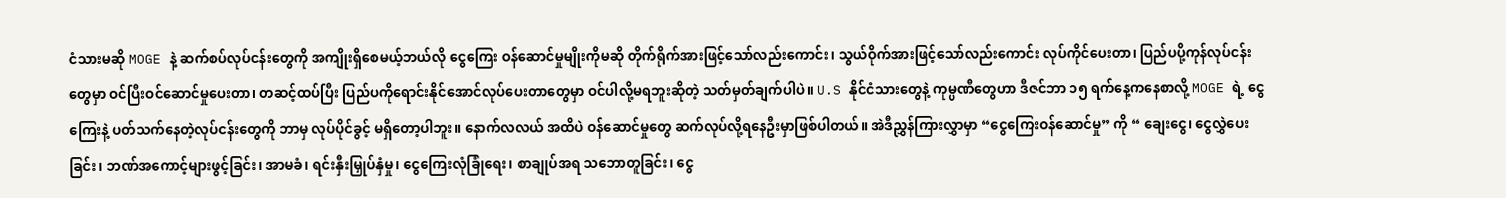ငံသားမဆို MOGE နဲ့ ဆက်စပ်လုပ်ငန်းတွေကို အကျိုးရှိစေမယ့်ဘယ်လို ငွေကြေး ဝန်ဆောင်မှုမျိုးကိုမဆို တိုက်ရိုက်အားဖြင့်သော်လည်းကောင်း၊ သွယ်ဝိုက်အားဖြင့်သော်လည်းကောင်း လုပ်ကိုင်ပေးတာ၊ ပြည်ပပို့ကုန်လုပ်ငန်းတွေမှာ ဝင်ပြီးဝင်ဆောင်မှုပေးတာ၊ တဆင့်ထပ်ပြီး ပြည်ပကိုရောင်းနိုင်အောင်လုပ်ပေးတာတွေမှာ ဝင်ပါလို့မရဘူးဆိုတဲ့ သတ်မှတ်ချက်ပါပဲ။ U.S နိုင်ငံသားတွေနဲ့ ကုမ္ပဏီတွေဟာ ဒီဇင်ဘာ ၁၅ ရက်နေ့ကနေစာလို့ MOGE ရဲ့ ငွေကြေးနဲ့ ပတ်သက်နေတဲ့လုပ်ငန်းတွေကို ဘာမှ လုပ်ပိုင်ခွင့် မရှိတော့ပါဘူး။ နောက်လလယ် အထိပဲ ဝန်ဆောင်မှုတွေ ဆက်လုပ်လို့ရနေဦးမှာဖြစ်ပါတယ်။ အဲဒီညွှန်ကြားလွှာမှာ “ငွေကြေးဝန်ဆောင်မှု” ကို “ ချေးငွေ၊ ငွေလွှဲပေးခြင်း၊ ဘဏ်အကောင့်များဖွင့်ခြင်း၊ အာမခံ၊ ရင်းနှီးမြှုပ်နှံမှု၊ ငွေကြေးလုံခြုံရေး၊ စာချုပ်အရ သဘောတူခြင်း၊ ငွေ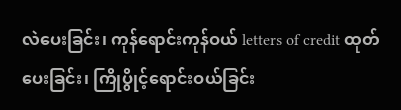လဲပေးခြင်း၊ ကုန်ရောင်းကုန်ဝယ် letters of credit ထုတ်ပေးခြင်း၊ ‌ကြိုပွိုင့်ရောင်းဝယ်ခြင်း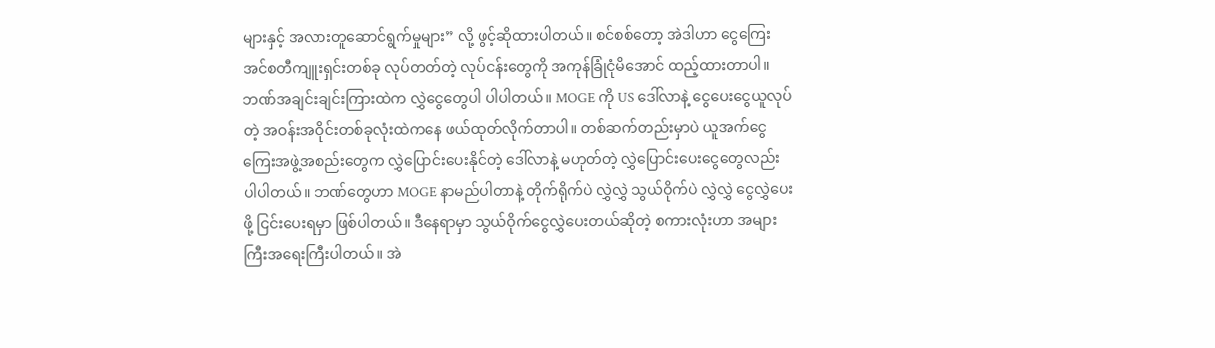များနှင့် အလားတူဆောင်ရွက်မှုများ” လို့ ဖွင့်ဆိုထားပါတယ်။ စင်စစ်တော့ အဲဒါဟာ ငွေကြေး အင်စတီကျူးရှင်းတစ်ခု လုပ်တတ်တဲ့ လုပ်ငန်းတွေကို အကုန်ခြုံငုံမိအောင် ထည့်ထားတာပါ။ ဘဏ်အချင်းချင်းကြားထဲက လွှဲငွေတွေပါ ပါပါတယ်။ MOGE ကို US ဒေါ်လာနဲ့ ငွေပေးငွေယူလုပ်တဲ့ အဝန်းအဝိုင်းတစ်ခုလုံးထဲကနေ ဖယ်ထုတ်လိုက်တာပါ။ တစ်ဆက်တည်းမှာပဲ ယူအက်ငွေကြေးအဖွဲ့အစည်းတွေက လွှဲပြောင်းပေးနိုင်တဲ့ ဒေါ်လာနဲ့ မဟုတ်တဲ့ လွှဲပြောင်းပေးငွေတွေလည်း ပါပါတယ်။ ဘဏ်တွေဟာ MOGE နာမည်ပါတာနဲ့ တိုက်ရိုက်ပဲ လွှဲလွှဲ သွယ်ဝိုက်ပဲ လွှဲလွှဲ ငွေလွှဲပေးဖို့ ငြင်းပေးရမှာ ဖြစ်ပါတယ်။ ဒီနေရာမှာ သွယ်ဝိုက်ငွေလွှဲပေးတယ်ဆိုတဲ့ စကားလုံးဟာ အများကြီးအရေးကြီးပါတယ်။ အဲ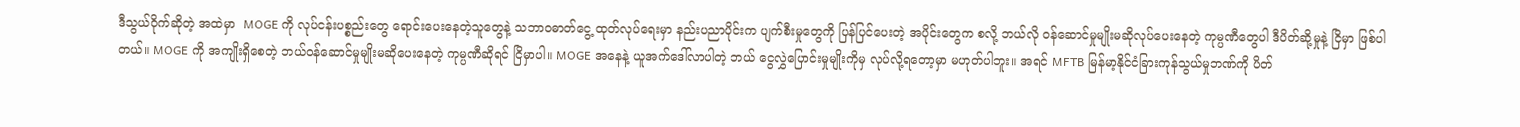ဒီသွယ်ဝိုက်ဆိုတဲ့ အထဲမှာ  MOGE ကို လုပ်ငန်းပစ္စည်းတွေ ရောင်းပေးနေတဲ့သူတွေနဲ့ သဘာဝဓာတ်ငွေ့ ထုတ်လုပ်ရေးမှာ နည်းပညာပိုင်းက ပျက်စီးမှုတွေကို ပြန်ပြင်ပေးတဲ့ အပိုင်းတွေက စလို့ ဘယ်လို ဝန်ဆောင်မှုမျိုးမဆိုလုပ်ပေးနေတဲ့ ကုမ္ပဏီတွေပါ ဒီပိတ်ဆို့မှုနဲ့ ငြိမှာ ဖြစ်ပါတယ်။ MOGE ကို အကျိုးရှိစေတဲ့ ဘယ်ဝန်ဆောင်မှုမျိုးမဆိုပေးနေတဲ့ ကုမ္ပဏီဆိုရင် ငြိမှာပါ။ MOGE အနေနဲ့ ယူအက်ဒေါ်လာပါတဲ့ ဘယ် ငွေလွှဲပြောင်းမှုမျိုးကိုမှ လုပ်လို့ရတော့မှာ မဟုတ်ပါဘူး။ အရင် MFTB မြန်မာ့နိုင်ငံခြားကုန်သွယ်မှုဘဏ်ကို ပိတ်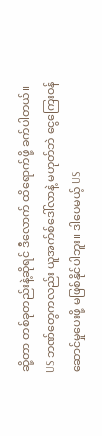ဆို့တာ တစ်ခုတည်းနဲ့ဆိုရင် ဒီလောက် ထိရောက်ဖို့ ခက်ပါတယ်။ US ဘဏ်တွေကလည်း ယူအက်စ်ဒေါ်လာနဲ့ မဟုတ်ဘဲ ငွေကြေးဝန်ဆောင်မှုပေးဖို့ မဖြစ်နိုင်ပါဘူး။ ဒါပေမယ့် US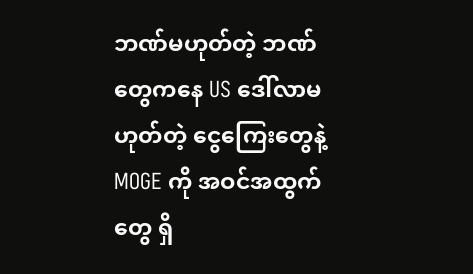ဘဏ်မဟုတ်တဲ့ ဘဏ်တွေကနေ US ဒေါ်လာမဟုတ်တဲ့ ငွေကြေးတွေနဲ့ MOGE ကို အဝင်အထွက်တွေ ရှိ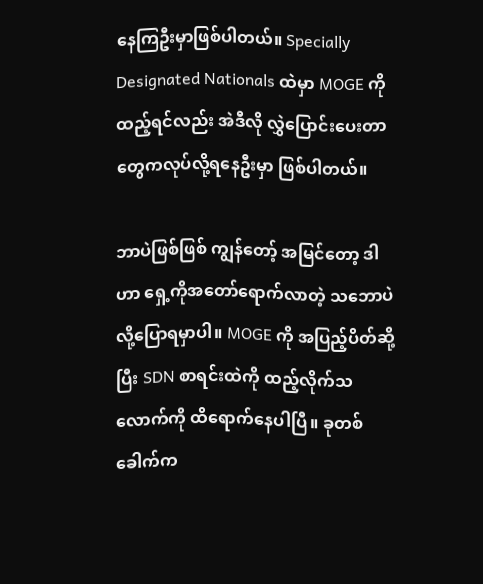နေကြဦးမှာဖြစ်ပါတယ်။ Specially Designated Nationals ထဲမှာ MOGE ကို ထည့်ရင်လည်း အဲဒီလို လွှဲပြောင်းပေးတာတွေကလုပ်လို့ရနေဦးမှာ ဖြစ်ပါတယ်။

ဘာပဲဖြစ်ဖြစ် ကျွန်တော့် အမြင်တော့ ဒါဟာ ရှေ့ကိုအတော်ရောက်လာတဲ့ သဘောပဲလို့ပြောရမှာပါ။ MOGE ကို အပြည့်ပိတ်ဆို့ပြီး SDN စာရင်းထဲကို ထည့်လိုက်သလောက်ကို ထိရောက်နေပါပြီ။ ခုတစ်ခေါက်က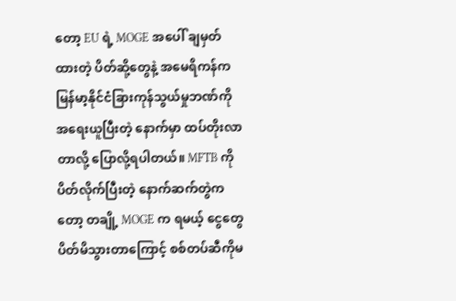တော့ EU ရဲ့ MOGE အပေါ် ချမှတ်ထားတဲ့ ပိတ်ဆို့တွေနဲ့ အမေရိကန်က မြန်မာ့နိုင်ငံခြားကုန်သွယ်မှုဘဏ်ကို အရေးယူပြီးတဲ့ နောက်မှာ ထပ်တိုးလာတာလို့ ပြောလို့ရပါတယ်။ MFTB ကိုပိတ်လိုက်ပြီးတဲ့ နောက်ဆက်တွဲကတော့ တချို့ MOGE က ရမယ့် ငွေတွေ ပိတ်မိသွားတာကြောင့် စစ်တပ်ဆီကိုမ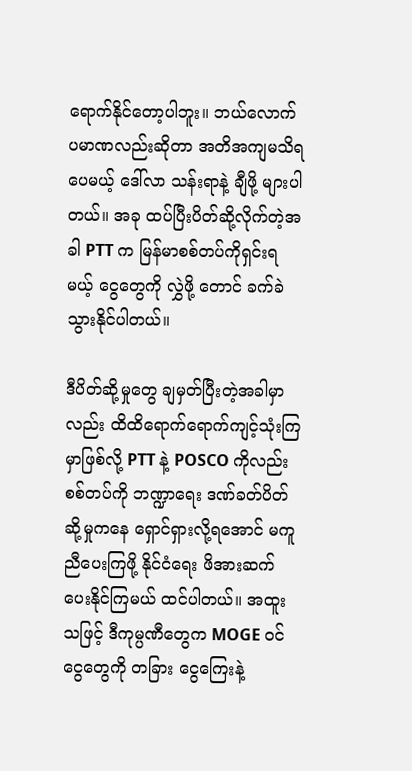ရောက်နိုင်တော့ပါဘူး။ ဘယ်လောက်ပမာဏလည်းဆိုတာ အတိအကျမသိရပေမယ့် ဒေါ်လာ သန်းရာနဲ့ ချီဖို့ များပါတယ်။ အခု ထပ်ပြီးပိတ်ဆို့လိုက်တဲ့အခါ PTT က မြန်မာစစ်တပ်ကိုရှင်းရမယ့် ငွေတွေကို လွှဲဖို့ တောင် ခက်ခဲသွားနိုင်ပါတယ်။

ဒီပိတ်ဆို့မှုတွေ ချမှတ်ပြီးတဲ့အခါမှာလည်း ထိထိရောက်ရောက်ကျင့်သုံးကြမှာဖြစ်လို့ PTT နဲ့ POSCO ကိုလည်း စစ်တပ်ကို ဘဏ္ဍာရေး ဒဏ်ခတ်ပိတ်ဆို့မှုကနေ ရှောင်ရှားလို့ရအောင် မကူညီပေးကြဖို့ နိုင်ငံရေး ဖိအားဆက်ပေးနိုင်ကြမယ် ထင်ပါတယ်။ အထူးသဖြင့် ဒီကုမ္ပဏီတွေက MOGE ဝင်ငွေတွေကို တခြား ငွေကြေးနဲ့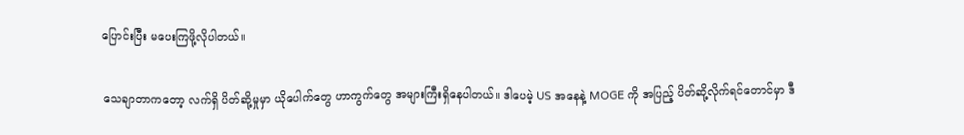ပြောင်းပြီး မပေးကြဖို့လိုပါတယ်။

သေချာတာကတော့ လက်ရှိ ပိတ်ဆို့မှုမှာ ယိုပေါက်တွေ ဟာကွက်တွေ အများကြီးရှိနေပါတယ်။ ဒါပေမဲ့ US အနေနဲ့ MOGE ကို အပြည့် ပိတ်ဆို့လိုက်ရင်တောင်မှာ ဒီ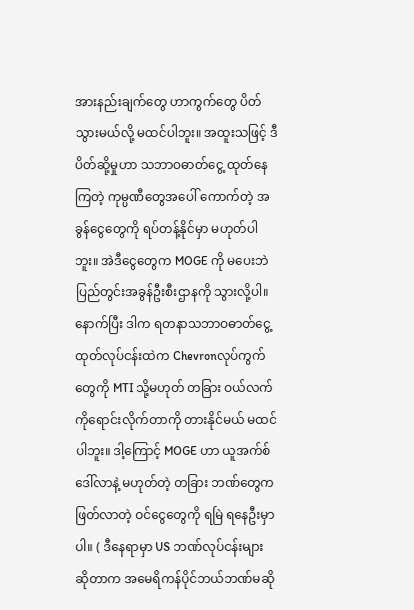အားနည်းချက်တွေ ဟာကွက်တွေ ပိတ်သွားမယ်လို့ မထင်ပါဘူး။ အထူးသဖြင့် ဒီပိတ်ဆို့မှုဟာ သဘာဝဓာတ်ငွေ့ ထုတ်နေကြတဲ့ ကုမ္ပဏီတွေအပေါ် ကောက်တဲ့ အခွန်ငွေတွေကို ရပ်တန့်နိုင်မှာ မဟုတ်ပါဘူး။ အဲဒီငွေတွေက MOGE ကို မပေးဘဲ ပြည်တွင်းအခွန်ဦးစီးဌာနကို သွားလို့ပါ။ နောက်ပြီး ဒါက ရတနာသဘာဝဓာတ်ငွေ့ထုတ်လုပ်ငန်းထဲက Chevronလုပ်ကွက်တွေကို MTI သို့မဟုတ် တခြား ဝယ်လက်ကိုရောင်းလိုက်တာကို တားနိုင်မယ် မထင်ပါဘူး။ ဒါ့ကြောင့် MOGE ဟာ ယူအက်စ်ဒေါ်လာနဲ့ မဟုတ်တဲ့ တခြား ဘဏ်တွေကဖြတ်လာတဲ့ ဝင်ငွေတွေကို ရမြဲ ရနေဦးမှာပါ။ ( ဒီနေရာမှာ US ဘဏ်လုပ်ငန်းများ ဆိုတာက အမေရိကန်ပိုင်ဘယ်ဘဏ်မဆို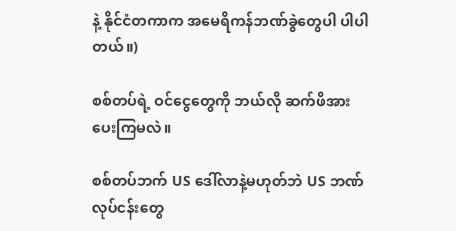နဲ့ နိုင်ငံတကာက အမေရိကန်ဘဏ်ခွဲတွေပါ ပါပါတယ်။)

စစ်တပ်ရဲ့ ဝင်ငွေတွေကို ဘယ်လို ဆက်ဖိအားပေးကြမလဲ။

စစ်တပ်ဘက် US ဒေါ်လာနဲ့မဟုတ်ဘဲ US ဘဏ်လုပ်ငန်းတွေ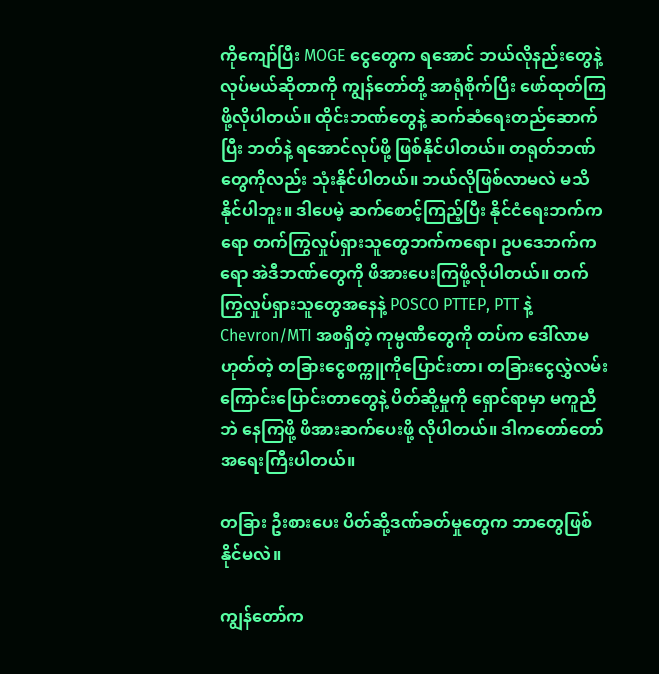ကိုကျော်ပြီး MOGE ငွေတွေက ရအောင် ဘယ်လိုနည်းတွေနဲ့ လုပ်မယ်ဆိုတာကို ကျွန်တော်တို့ အာရုံစိုက်ပြီး ဖော်ထုတ်ကြဖို့လိုပါတယ်။ ထိုင်းဘဏ်တွေနဲ့ ဆက်ဆံရေးတည်ဆောက်ပြီး ဘတ်နဲ့ ရအောင်လုပ်ဖို့ ဖြစ်နိုင်ပါတယ်။ တရုတ်ဘဏ်တွေကိုလည်း သုံးနိုင်ပါတယ်။ ဘယ်လိုဖြစ်လာမလဲ မသိနိုင်ပါဘူး။ ဒါပေမဲ့ ဆက်စောင့်ကြည့်ပြီး နိုင်ငံရေးဘက်ကရော တက်ကြွလှုပ်ရှားသူတွေဘက်ကရော၊ ဥပဒေဘက်ကရော အဲဒီဘဏ်တွေကို ဖိအားပေးကြဖို့လိုပါတယ်။ တက်ကြွလှုပ်ရှားသူတွေအနေနဲ့ POSCO PTTEP, PTT နဲ့ Chevron/MTI အစရှိတဲ့ ကုမ္ပဏီတွေကို တပ်က ဒေါ်လာမဟုတ်တဲ့ တခြားငွေစက္ကူကိုပြောင်းတာ၊ တခြားငွေလွှဲလမ်းကြောင်းပြောင်းတာတွေနဲ့ ပိတ်ဆို့မှုကို ရှောင်ရာမှာ မကူညီဘဲ နေကြဖို့ ဖိအားဆက်ပေးဖို့ လိုပါတယ်။ ဒါကတော်တော်အရေးကြီးပါတယ်။

တခြား ဦးစားပေး ပိတ်ဆို့ဒဏ်ခတ်မှုတွေက ဘာတွေဖြစ်နိုင်မလဲ။

ကျွန်တော်က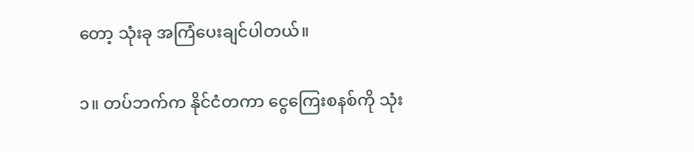တော့ သုံးခု အကြံပေးချင်ပါတယ်။

၁။ တပ်ဘက်က နိုင်ငံတကာ ငွေကြေးစနစ်ကို သုံး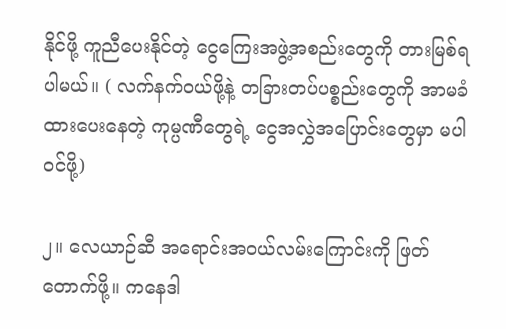နိုင်ဖို့ ကူညီပေးနိုင်တဲ့ ငွေကြေးအဖွဲ့အစည်းတွေကို တားမြစ်ရပါမယ်။ ( လက်နက်ဝယ်ဖို့နဲ့ တခြားတပ်ပစ္စည်းတွေကို အာမခံ ထားပေးနေတဲ့ ကုမ္ပဏီတွေရဲ့ ငွေအလွှဲအပြောင်းတွေမှာ မပါဝင်ဖို့)

၂။ လေယာဉ်ဆီ အရောင်းအဝယ်လမ်းကြောင်းကို ဖြတ်တောက်ဖို့။ ကနေဒါ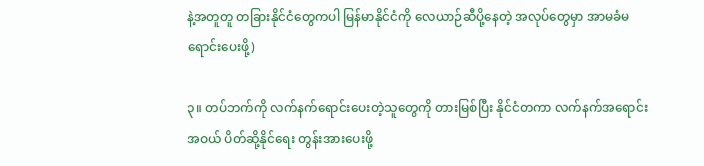နဲ့အတူတူ တခြားနိုင်ငံတွေကပါ မြန်မာနိုင်ငံကို လေယာဉ်ဆီပို့နေတဲ့ အလုပ်တွေမှာ အာမခံမရောင်းပေးဖို့)

၃။ တပ်ဘက်ကို လက်နက်ရောင်းပေးတဲ့သူတွေကို တားမြစ်ပြီး နိုင်ငံတကာ လက်နက်အရောင်းအဝယ် ပိတ်ဆို့နိုင်ရေး တွန်းအားပေးဖို့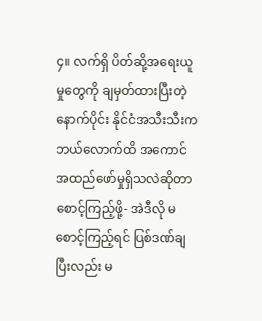၄။ လက်ရှိ ပိတ်ဆို့အရေးယူမှုတွေကို ချမှတ်ထားပြီးတဲ့နောက်ပိုင်း နိုင်ငံအသီးသီးက ဘယ်လောက်ထိ အကောင်အထည်ဖော်မှုရှိသလဲဆိုတာစောင့်ကြည့်ဖို့- အဲဒီလို မစောင့်ကြည့်ရင် ပြစ်ဒဏ်ချပြီးလည်း မ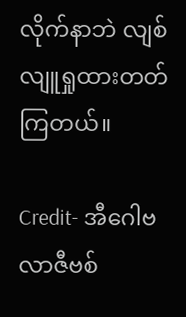လိုက်နာဘဲ လျစ်လျူရှုထားတတ်ကြတယ်။

Credit- အီဂေါဗလာဇီဗစ်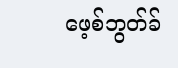ဖေ့စ်ဘွတ်ခ်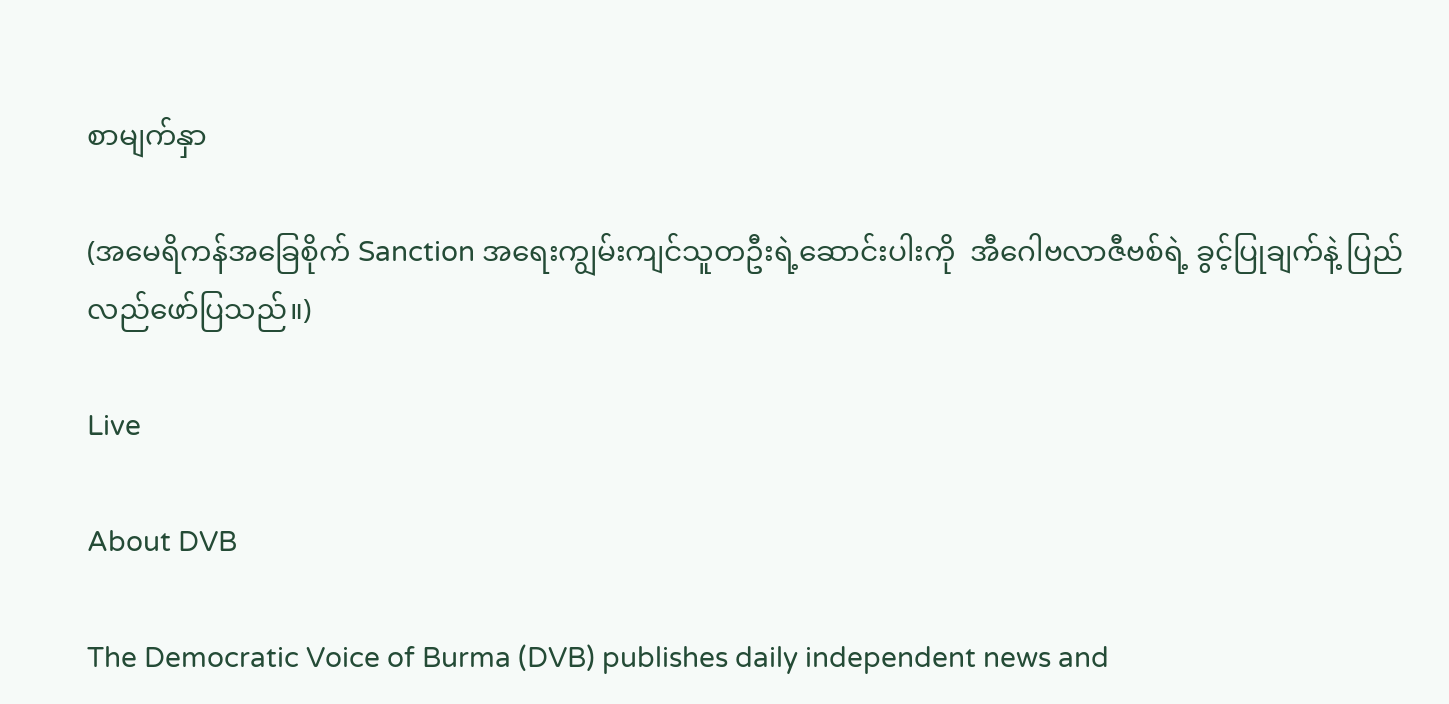စာမျက်နှာ

(အမေရိကန်အခြေစိုက် Sanction အရေးကျွမ်းကျင်သူတဦးရဲ့ဆောင်းပါးကို  အီဂေါဗလာဇီဗစ်ရဲ့ ခွင့်ပြုချက်နဲ့ ပြည်လည်ဖော်ပြသည်။)

Live

About DVB

The Democratic Voice of Burma (DVB) publishes daily independent news and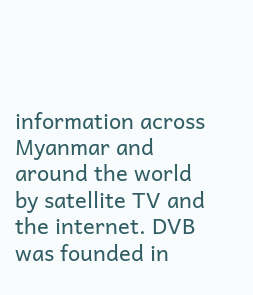information across Myanmar and around the world by satellite TV and the internet. DVB was founded in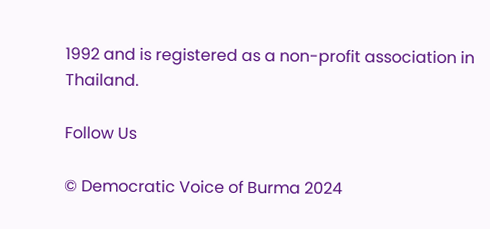1992 and is registered as a non-profit association in Thailand.

Follow Us

© Democratic Voice of Burma 2024